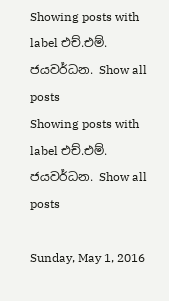Showing posts with label එච්.එම්. ජයවර්ධන. Show all posts
Showing posts with label එච්.එම්. ජයවර්ධන. Show all posts

Sunday, May 1, 2016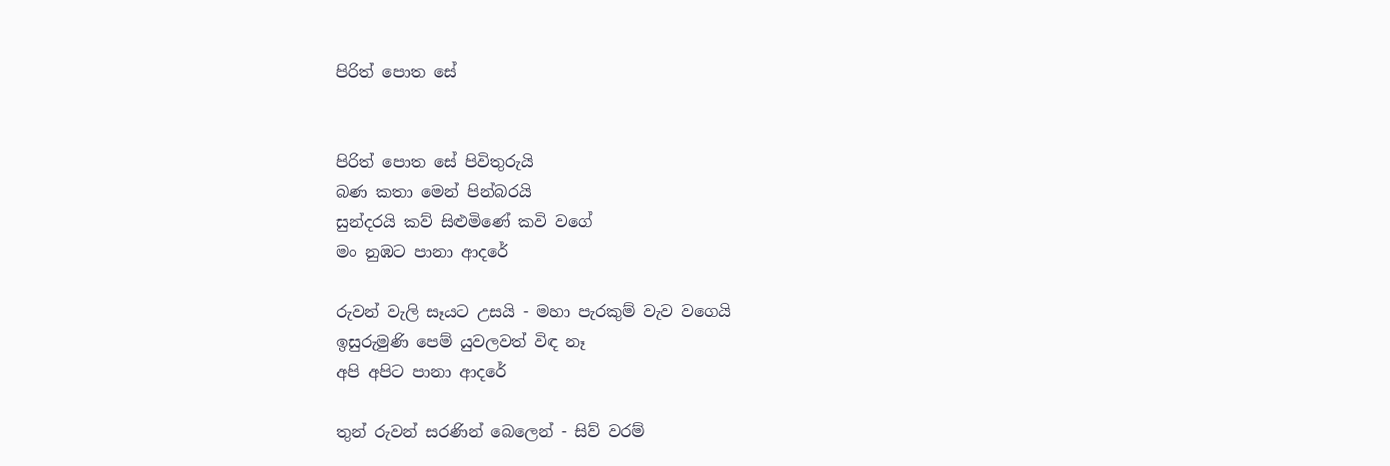පිරිත් පොත සේ


පිරිත් පොත සේ පිවිතුරුයි
බණ කතා මෙන් පින්බරයි
සුන්දරයි කව් සිළුමිණේ කවි වගේ
මං නුඹට පානා ආදරේ

රුවන් වැලි සෑයට උසයි - මහා පැරකුම් වැව වගෙයි
ඉසුරුමුණි පෙම් යුවලවත් විඳ නෑ
අපි අපිට පානා ආදරේ

තුන් රුවන් සරණින් බෙලෙන් - සිව් වරම්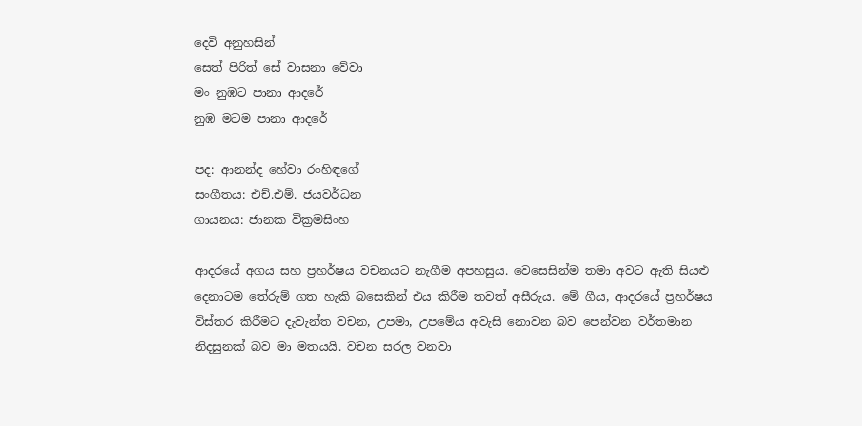දෙවි අනුහසින්
සෙත් පිරිත් සේ වාසනා වේවා
මං නුඹට පානා ආදරේ
නුඹ මටම පානා ආදරේ

පද: ආනන්ද හේවා රංහිඳගේ
සංගීතය: එච්.එම්. ජයවර්ධන
ගායනය: ජානක වික්‍රමසිංහ

ආදරයේ අගය සහ ප්‍රහර්ෂය වචනයට නැගීම අපහසුය. වෙසෙසින්ම තමා අවට ඇති සියළු දෙනාටම තේරුම් ගත හැකි බසෙකින් එය කිරීම තවත් අසීරුය. මේ ගීය, ආදරයේ ප්‍රහර්ෂය විස්තර කිරීමට දැවැන්ත වචන, උපමා, උපමේය අවැසි නොවන බව පෙන්වන වර්තමාන නිදසුනක් බව මා මතයයි. වචන සරල වනවා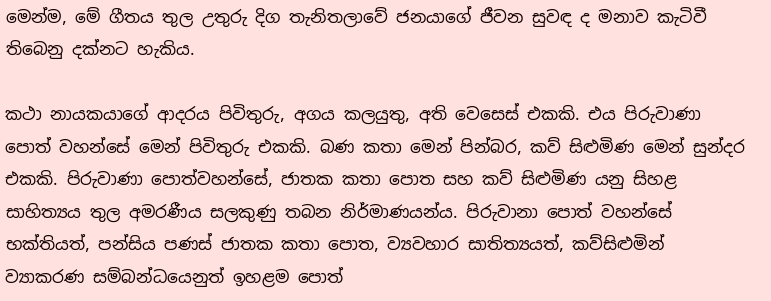මෙන්ම, මේ ගීතය තුල උතුරු දිග තැනිතලාවේ ජනයාගේ ජීවන සුවඳ ද මනාව කැටිවී තිබෙනු දක්නට හැකිය.

කථා නායකයාගේ ආදරය පිවිතුරු, අගය කලයුතු, අති වෙසෙස් එකකි. එය පිරුවාණා පොත් වහන්සේ මෙන් පිවිතුරු එකකි. බණ කතා මෙන් පින්බර, කව් සිළුමිණ මෙන් සුන්දර එකකි. පිරුවාණා පොත්වහන්සේ, ජාතක කතා පොත සහ කව් සිළුමිණ යනු සිහළ සාහිත්‍යය තුල අමරණීය සලකුණු තබන නිර්මාණයන්ය. පිරුවානා පොත් වහන්සේ භක්තියත්, පන්සිය පණස් ජාතක කතා පොත, ව්‍යවහාර සාතිත්‍යයත්, කව්සිළුමින් ව්‍යාකරණ සම්බන්ධයෙනුත් ඉහළම පොත්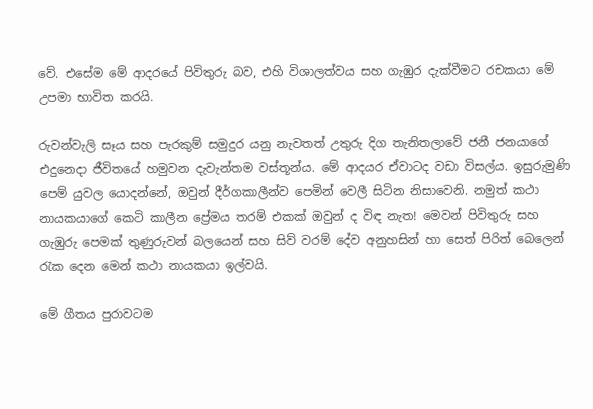වේ. එසේම මේ ආදරයේ පිවිතුරු බව, එහි විශාලත්වය සහ ගැඹුර දැක්වීමට රචකයා මේ උපමා භාවිත කරයි.

රුවන්වැලි සෑය සහ පැරකුම් සමුදුර යනු නැවතත් උතුරු දිග තැනිතලාවේ ජනී ජනයාගේ එදුනෙදා ජීවිතයේ හමුවන දැවැන්තම වස්තූන්ය. මේ ආදයර ඒවාටද වඩා විසල්ය. ඉසුරුමුණි පෙම් යුවල යොදන්නේ, ඔවුන් දීර්ගකාලීන්ව පෙමින් වෙලී සිටින නිසාවෙනි. නමුත් කථා නායකයාගේ කෙටි කාලීන ප්‍රේමය තරම් එකක් ඔවුන් ද විඳ නැත! මෙවන් පිවිතුරු සහ ගැඹුරු පෙමක් තුණුරුවන් බලයෙන් සහ සිව් වරම් දේව අනුහසින් හා සෙත් පිරිත් බෙලෙන් රැක දෙන මෙන් කථා නායකයා ඉල්වයි.

මේ ගීතය පුරාවටම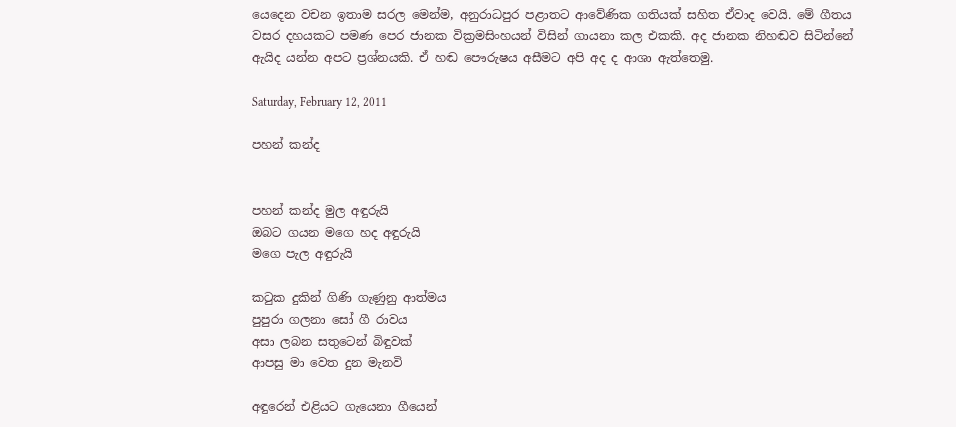යෙදෙන වචන ඉතාම සරල මෙන්ම, අනුරාධපුර පළාතට ආවේණික ගතියක් සහිත ඒවාද වෙයි. මේ ගීතය වසර දහයකට පමණ පෙර ජානක වික්‍රමසිංහයන් විසින් ගායනා කල එකකි. අද ජානක නිහඬව සිටින්නේ ඇයිද යන්න අපට ප්‍රශ්නයකි. ඒ හඬ පෞරුෂය අසීමට අපි අද ද ආශා ඇත්තෙමු.

Saturday, February 12, 2011

පහන් කන්ද


පහන් කන්ද මුල අඳුරුයි
ඔබට ගයන මගෙ හද අඳුරුයි
මගෙ පැල අඳුරුයි

කටුක දුකින් ගිණි ගැණුනු ආත්මය
පුපුරා ගලනා සෝ ගී රාවය
අසා ලබන සතුටෙන් බිඳුවක්
ආපසු මා වෙත දුන මැනවි

අඳුරෙන් එළියට ගැයෙනා ගීයෙන්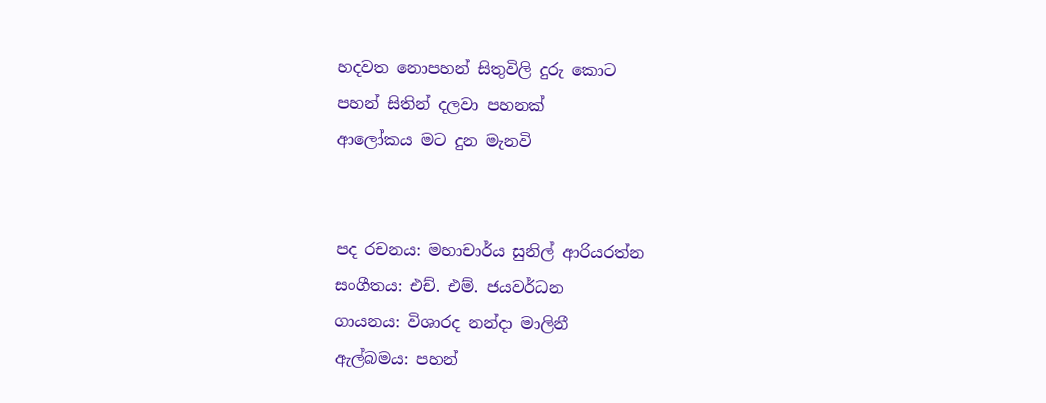හදවත නොපහන් සිතුවිලි දුරු කොට
පහන් සිතින් දලවා පහනක්
ආලෝකය මට දුන මැනවි


පද රචනය: මහාචාර්ය සුනිල් ආරියරත්න
සංගීතය: එච්. එම්. ජයවර්ධන
ගායනය: විශාරද නන්දා මාලිනී
ඇල්බමය: පහන්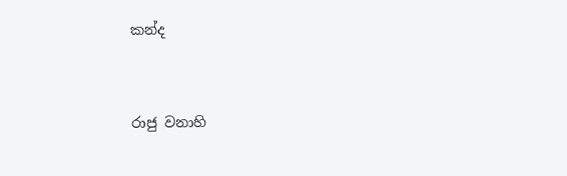කන්ද


රාජු වනාහි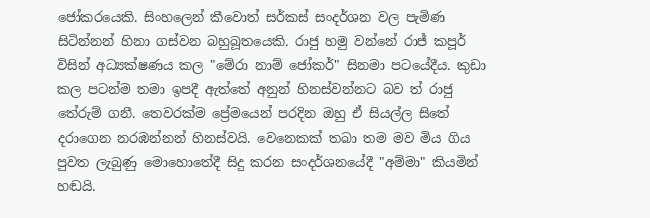ජෝකරයෙකි. සිංහලෙන් කීවොත් සර්කස් සංදර්ශන වල පැමිණ සිටින්නන් හිනා ගස්වන බහුබූතයෙකි. රාජු හමු වන්නේ රාජ් කපූර් විසින් අධ්‍යක්ෂණය කල "මේරා නාම් ජෝකර්" සිනමා පටයේදීය. කුඩා කල පටන්ම තමා ඉපදී ඇත්තේ අනුන් හිනස්වන්නට බව ත් රාජු තේරුම් ගනී. තෙවරක්ම ප්‍රේමයෙන් පරදින ඔහු ඒ සියල්ල සිතේ දරාගෙන නරඹන්නන් හිනස්වයි. වෙනෙකක් තබා තම මව මිය ගිය පුවත ලැබුණු මොහොතේදී සිදු කරන සංදර්ශනයේදී "අම්මා" කියමින් හඬයි.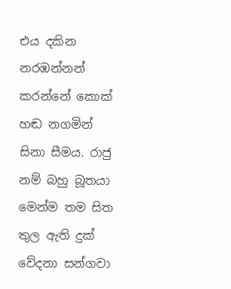එය දකින නරඹන්නන් කරන්නේ කොක් හඬ නගමින් සිනා සීමය. රාජු  නම් බහු බූතයා මෙන්ම තම සිත තුල ඇති දුක් වේදනා සන්ගවා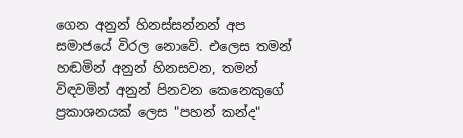ගෙන අනුන් හිනස්සන්නන් අප සමාජයේ විරල නොවේ. එලෙස තමන් හඬමින් අනුන් හිනසවන, තමන් විඳවමින් අනුන් පිනවන කෙනෙකුගේ ප්‍රකාශනයක් ලෙස "පහන් කන්ද"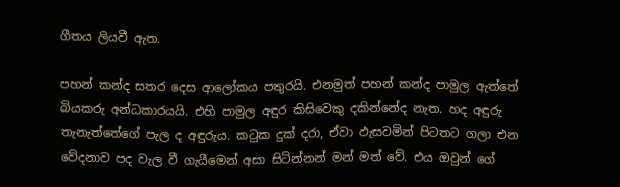ගීතය ලියවී ඇත.

පහන් කන්ද සතර දෙස ආලෝකය පතුරයි. එනමුත් පහන් කන්ද පාමුල ඇත්තේ බියකරු අන්ධකාරයයි. එහි පාමුල අඳුර කිසිවෙකු දකින්නේද නැත. හද අඳුරු තැනැත්තේගේ පැල ද අඳුරුය. කටුක දුක් දරා, ඒවා ඵැසවමින් පිටතට ගලා එන වේදනාව පද වැල වී ගැයීමෙන් අසා සිටින්නන් මන් මත් වේ. එය ඔවුන් ගේ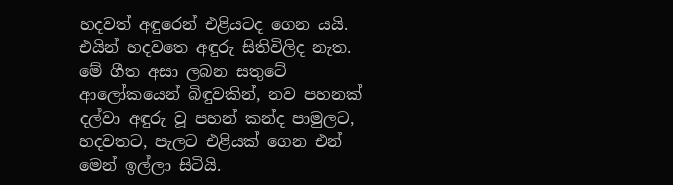හදවත් අඳුරෙන් එළියටද ගෙන යයි. එයින් හදවතෙ අඳුරු සිතිවිලිද නැත. මේ ගීත අසා ලබන සතුටේ ආලෝකයෙන් බිඳුවකින්, නව පහනක් දල්වා අඳුරු වූ පහන් කන්ද පාමුලට, හදවතට, පැලට එළියක් ගෙන එන් මෙන් ඉල්ලා සිටියි.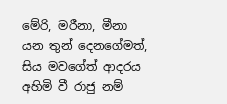මේරි, මරීනා, මීනා යන තුන් දෙනගේමත්, සිය මවගේත් ආදරය අහිමි වී රාජු නම්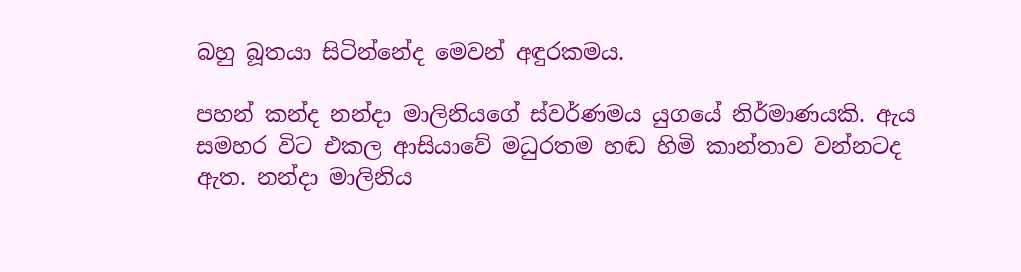බහු බූතයා සිටින්නේද මෙවන් අඳුරකමය.

පහන් කන්ද නන්දා මාලිනියගේ ස්වර්ණමය යුගයේ නිර්මාණයකි. ඇය සමහර විට එකල ආසියාවේ මධුරතම හඬ හිමි කාන්තාව වන්නටද ඇත. නන්දා මාලිනිය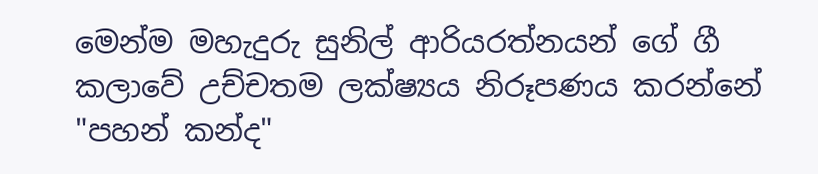මෙන්ම මහැදුරු සුනිල් ආරියරත්නයන් ගේ ගී කලාවේ උච්චතම ලක්ෂ්‍යය නිරූපණය කරන්නේ "පහන් කන්ද"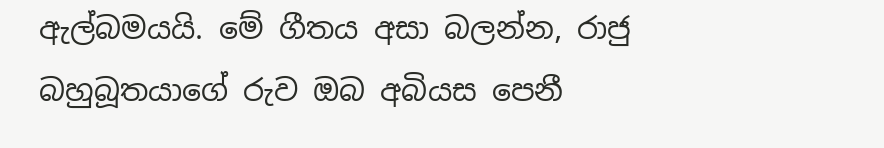ඇල්බමයයි. මේ ගීතය අසා බලන්න, රාජු බහුබූතයාගේ රුව ඔබ අබියස පෙනී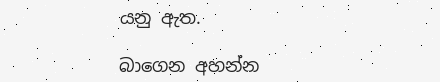යනු ඇත.

බාගෙන අහන්න